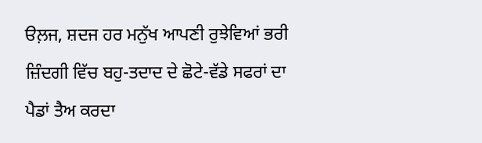ੳਲ਼ਜ, ਸ਼ਦਜ ਹਰ ਮਨੁੱਖ ਆਪਣੀ ਰੁਝੇਵਿਆਂ ਭਰੀ ਜ਼ਿੰਦਗੀ ਵਿੱਚ ਬਹੁ-ਤਦਾਦ ਦੇ ਛੋਟੇ-ਵੱਡੇ ਸਫਰਾਂ ਦਾ ਪੈਡਾਂ ਤੈਅ ਕਰਦਾ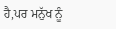ਹੈ,ਪਰ ਮਨੁੱਖ ਨੂੰ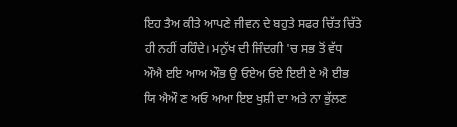ਇਹ ਤੈਅ ਕੀਤੇ ਆਪਣੇ ਜੀਵਨ ਦੇ ਬਹੁਤੇ ਸਫਰ ਚਿੱਤ ਚਿੱਤੇ ਹੀ ਨਹੀਂ ਰਹਿੰਦੇ। ਮਨੁੱਖ ਦੀ ਜਿੰਦਗੀ 'ਚ ਸਭ ਤੋਂ ਵੱਧ ਔਐ ੲਇ ਆਅ ਔਭ ਉ ਓਏਅ ਓਏ ਇਈ ਏ ਐ ਈਭ ਯਿ ਐਔ ਣ ਅਓ ਅਆ ਇੲ ਖੁਸ਼ੀ ਦਾ ਅਤੇ ਨਾ ਭੁੱਲਣ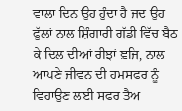ਵਾਲਾ ਦਿਨ ਉਹ ਹੁੰਦਾ ਹੈ ਜਦ ਉਹ ਫੁੱਲਾਂ ਨਾਲ ਸ਼ਿੰਗਾਰੀ ਗੱਡੀ ਵਿੱਚ ਬੈਠ ਕੇ ਦਿਲ ਦੀਆਂ ਰੀਝਾਂ ਞ਼ਜਿ, ਨਾਲ ਆਪਣੇ ਜੀਵਨ ਦੀ ਹਮਸਫਰ ਨੂੰ ਵਿਹਾਉਣ ਲਈ ਸਫਰ ਤੈਅ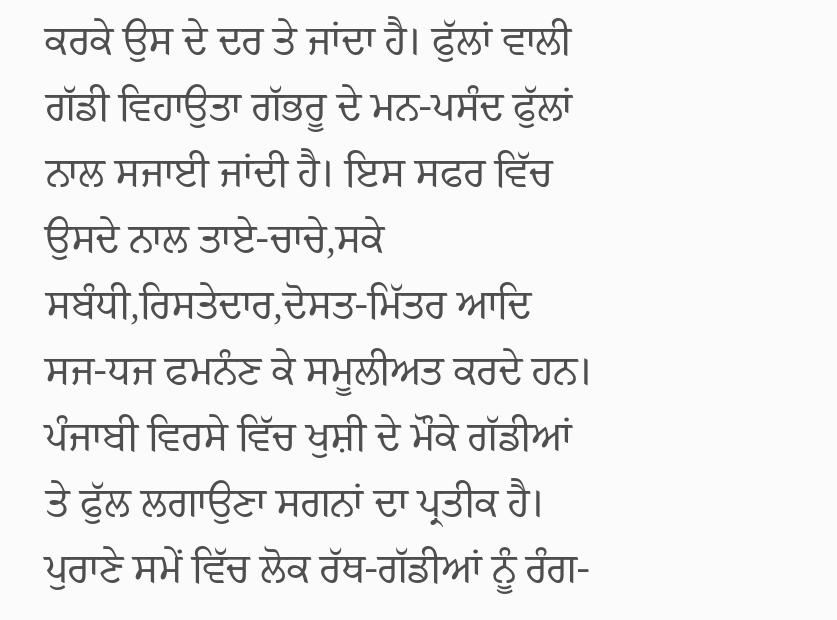ਕਰਕੇ ਉਸ ਦੇ ਦਰ ਤੇ ਜਾਂਦਾ ਹੈ। ਫੁੱਲਾਂ ਵਾਲੀ ਗੱਡੀ ਵਿਹਾਉਤਾ ਗੱਭਰੂ ਦੇ ਮਨ-ਪਸੰਦ ਫੁੱਲਾਂ ਨਾਲ ਸਜਾਈ ਜਾਂਦੀ ਹੈ। ਇਸ ਸਫਰ ਵਿੱਚ ਉਸਦੇ ਨਾਲ ਤਾਏ-ਚਾਚੇ,ਸਕੇ ਸਬੰਧੀ,ਰਿਸਤੇਦਾਰ,ਦੋਸਤ-ਮਿੱਤਰ ਆਦਿ ਸਜ-ਧਜ ਫਮਨੰਣ ਕੇ ਸਮੂਲੀਅਤ ਕਰਦੇ ਹਨ। ਪੰਜਾਬੀ ਵਿਰਸੇ ਵਿੱਚ ਖੁਸ਼ੀ ਦੇ ਮੌਕੇ ਗੱਡੀਆਂ ਤੇ ਫੁੱਲ ਲਗਾਉਣਾ ਸਗਨਾਂ ਦਾ ਪ੍ਰਤੀਕ ਹੈ। ਪੁਰਾਣੇ ਸਮੇਂ ਵਿੱਚ ਲੋਕ ਰੱਥ-ਗੱਡੀਆਂ ਨੂੰ ਰੰਗ-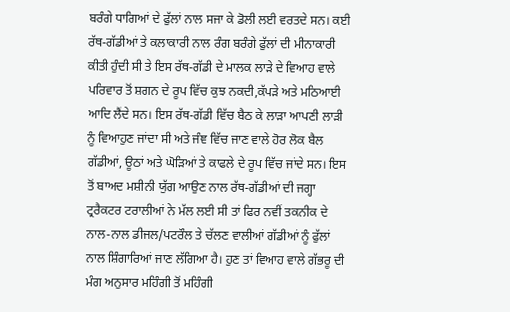ਬਰੰਗੇ ਧਾਗਿਆਂ ਦੇ ਫੁੱਲਾਂ ਨਾਲ ਸਜਾ ਕੇ ਡੋਲੀ ਲਈ ਵਰਤਦੇ ਸਨ। ਕਈ ਰੱਥ-ਗੱਡੀਆਂ ਤੇ ਕਲਾਕਾਰੀ ਨਾਲ ਰੰਗ ਬਰੰਗੇ ਫੁੱਲਾਂ ਦੀ ਮੀਨਾਕਾਰੀ ਕੀਤੀ ਹੁੰਦੀ ਸੀ ਤੇ ਇਸ ਰੱਥ-ਗੱਡੀ ਦੇ ਮਾਲਕ ਲਾੜੇ ਦੇ ਵਿਆਹ ਵਾਲੇ ਪਰਿਵਾਰ ਤੋਂ ਸ਼ਗਨ ਦੇ ਰੂਪ ਵਿੱਚ ਕੁਝ ਨਕਦੀ,ਕੱਪੜੇ ਅਤੇ ਮਠਿਆਈ ਆਦਿ ਲੈਂਦੇ ਸਨ। ਇਸ ਰੱਥ-ਗੱਡੀ ਵਿੱਚ ਬੈਠ ਕੇ ਲਾੜਾ ਆਪਣੀ ਲਾੜੀ ਨੂੰ ਵਿਆਹੁਣ ਜਾਂਦਾ ਸੀ ਅਤੇ ਜੰਞ ਵਿੱਚ ਜਾਣ ਵਾਲੇ ਹੋਰ ਲੋਕ ਬੈਲ ਗੱਡੀਆਂ, ਊਠਾਂ ਅਤੇ ਘੋੜਿਆਂ ਤੇ ਕਾਫਲੇ ਦੇ ਰੂਪ ਵਿੱਚ ਜਾਂਦੇ ਸਨ। ਇਸ ਤੋਂ ਬਾਅਦ ਮਸ਼ੀਨੀ ਯੁੱਗ ਆਉਣ ਨਾਲ ਰੱਥ-ਗੱਡੀਆਂ ਦੀ ਜਗ੍ਹਾ ਟ੍ਰਰੈਕਟਰ ਟਰਾਲੀਆਂ ਨੇ ਮੱਲ ਲਈ ਸੀ ਤਾਂ ਫਿਰ ਨਵੀਂ ਤਕਨੀਕ ਦੇ ਨਾਲ-ਨਾਲ ਡੀਜਲ/ਪਟਰੌਲ ਤੇ ਚੱਲਣ ਵਾਲੀਆਂ ਗੱਡੀਆਂ ਨੂੰ ਫੁੱਲਾਂ ਨਾਲ ਸ਼ਿੰਗਾਰਿਆਂ ਜਾਣ ਲੱਗਿਆ ਹੈ। ਹੁਣ ਤਾਂ ਵਿਆਹ ਵਾਲੇ ਗੱਭਰੂ ਦੀ ਮੰਗ ਅਨੁਸਾਰ ਮਹਿੰਗੀ ਤੋਂ ਮਹਿੰਗੀ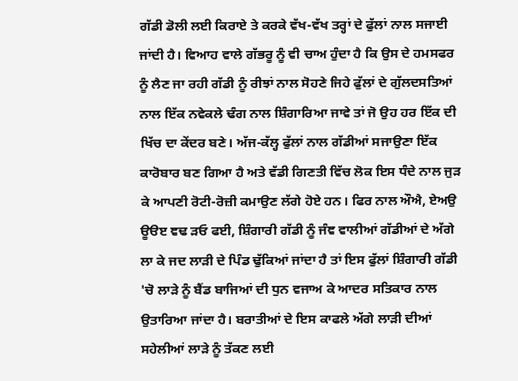ਗੱਡੀ ਡੋਲੀ ਲਈ ਕਿਰਾਏ ਤੇ ਕਰਕੇ ਵੱਖ-ਵੱਖ ਤਰ੍ਹਾਂ ਦੇ ਫੁੱਲਾਂ ਨਾਲ ਸਜਾਈ ਜਾਂਦੀ ਹੈ। ਵਿਆਹ ਵਾਲੇ ਗੱਭਰੂ ਨੂੰ ਵੀ ਚਾਅ ਹੁੰਦਾ ਹੈ ਕਿ ਉਸ ਦੇ ਹਮਸਫਰ ਨੂੰ ਲੈਣ ਜਾ ਰਹੀ ਗੱਡੀ ਨੂੰ ਰੀਝਾਂ ਨਾਲ ਸੋਹਣੇ ਜਿਹੇ ਫੁੱਲਾਂ ਦੇ ਗੁੱਲਦਸਤਿਆਂ ਨਾਲ ਇੱਕ ਨਵੇਕਲੇ ਢੰਗ ਨਾਲ ਸ਼ਿੰਗਾਰਿਆ ਜਾਵੇ ਤਾਂ ਜੋ ਉਹ ਹਰ ਇੱਕ ਦੀ ਖਿੱਚ ਦਾ ਕੇਂਦਰ ਬਣੇ। ਅੱਜ-ਕੱਲ੍ਹ ਫੁੱਲਾਂ ਨਾਲ ਗੱਡੀਆਂ ਸਜਾਉਣਾ ਇੱਕ ਕਾਰੋਬਾਰ ਬਣ ਗਿਆ ਹੈ ਅਤੇ ਵੱਡੀ ਗਿਣਤੀ ਵਿੱਚ ਲੋਕ ਇਸ ਧੰਦੇ ਨਾਲ ਜੁੜ ਕੇ ਆਪਣੀ ਰੋਟੀ-ਰੋਜ਼ੀ ਕਮਾਉਣ ਲੱਗੇ ਹੋਏ ਹਨ। ਫਿਰ ਨਾਲ ਔਐ, ਏਅਉ ਊੳੲ ਞਢ ਡ਼ਓ ਫਈ, ਸ਼ਿੰਗਾਰੀ ਗੱਡੀ ਨੂੰ ਜੰਞ ਵਾਲੀਆਂ ਗੱਡੀਆਂ ਦੇ ਅੱਗੇ ਲਾ ਕੇ ਜਦ ਲਾੜੀ ਦੇ ਪਿੰਡ ਢੁੱਕਿਆਂ ਜਾਂਦਾ ਹੈ ਤਾਂ ਇਸ ਫੁੱਲਾਂ ਸ਼ਿੰਗਾਰੀ ਗੱਡੀ 'ਚੋ ਲਾੜੇ ਨੂੰ ਬੈਂਡ ਬਾਜਿਆਂ ਦੀ ਧੁਨ ਵਜਾਅ ਕੇ ਆਦਰ ਸਤਿਕਾਰ ਨਾਲ ਉਤਾਰਿਆ ਜਾਂਦਾ ਹੈ। ਬਰਾਤੀਆਂ ਦੇ ਇਸ ਕਾਫਲੇ ਅੱਗੇ ਲਾੜੀ ਦੀਆਂ ਸਹੇਲੀਆਂ ਲਾੜੇ ਨੂੰ ਤੱਕਣ ਲਈ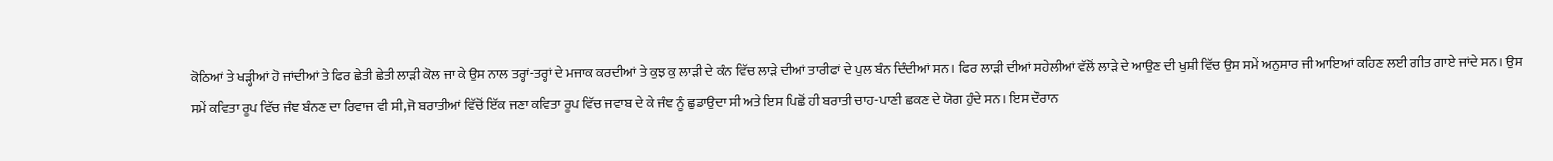ਕੋਠਿਆਂ ਤੇ ਖੜ੍ਹੀਆਂ ਹੋ ਜਾਂਦੀਆਂ ਤੇ ਫਿਰ ਛੇਤੀ ਛੇਤੀ ਲਾੜੀ ਕੋਲ ਜਾ ਕੇ ਉਸ ਨਾਲ ਤਰ੍ਹਾਂ-ਤਰ੍ਹਾਂ ਦੇ ਮਜਾਕ ਕਰਦੀਆਂ ਤੇ ਕੁਝ ਕੁ ਲਾੜੀ ਦੇ ਕੰਨ ਵਿੱਚ ਲਾੜੇ ਦੀਆਂ ਤਾਰੀਫਾਂ ਦੇ ਪੁਲ ਬੰਨ ਦਿੰਦੀਆਂ ਸਨ। ਫਿਰ ਲਾੜੀ ਦੀਆਂ ਸਹੇਲੀਆਂ ਵੱਲੋਂ ਲਾੜੇ ਦੇ ਆਉਣ ਦੀ ਖੁਸ਼ੀ ਵਿੱਚ ਉਸ ਸਮੇਂ ਅਨੁਸਾਰ ਜੀ ਆਇਆਂ ਕਹਿਣ ਲਈ ਗੀਤ ਗਾਏ ਜਾਂਦੇ ਸਨ। ਉਸ ਸਮੇਂ ਕਵਿਤਾ ਰੂਪ ਵਿੱਚ ਜੰਞ ਬੰਨਣ ਦਾ ਰਿਵਾਜ ਵੀ ਸੀ,ਜੋ ਬਰਾਤੀਆਂ ਵਿੱਚੋਂ ਇੱਕ ਜਣਾ ਕਵਿਤਾ ਰੂਪ ਵਿੱਚ ਜਵਾਬ ਦੇ ਕੇ ਜੰਞ ਨੂੰ ਛੁਡਾਉਦਾ ਸੀ ਅਤੇ ਇਸ ਪਿਛੋਂ ਹੀ ਬਰਾਤੀ ਚਾਹ-ਪਾਣੀ ਛਕਣ ਦੇ ਯੋਗ ਹੁੰਦੇ ਸਨ। ਇਸ ਦੌਰਾਨ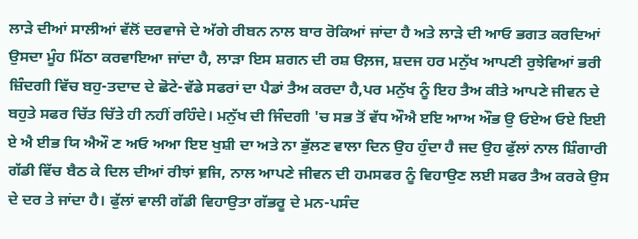ਲਾੜੇ ਦੀਆਂ ਸਾਲੀਆਂ ਵੱਲੋਂ ਦਰਵਾਜੇ ਦੇ ਅੱਗੇ ਰੀਬਨ ਨਾਲ ਬਾਰ ਰੋਕਿਆਂ ਜਾਂਦਾ ਹੈ ਅਤੇ ਲਾੜੇ ਦੀ ਆਓ ਭਗਤ ਕਰਦਿਆਂ ਉਸਦਾ ਮੂੰਹ ਮਿੱਠਾ ਕਰਵਾਇਆ ਜਾਂਦਾ ਹੈ, ਲਾੜਾ ਇਸ ਸ਼ਗਨ ਦੀ ਰਸ਼ ੳਲ਼ਜ, ਸ਼ਦਜ ਹਰ ਮਨੁੱਖ ਆਪਣੀ ਰੁਝੇਵਿਆਂ ਭਰੀ ਜ਼ਿੰਦਗੀ ਵਿੱਚ ਬਹੁ-ਤਦਾਦ ਦੇ ਛੋਟੇ-ਵੱਡੇ ਸਫਰਾਂ ਦਾ ਪੈਡਾਂ ਤੈਅ ਕਰਦਾ ਹੈ,ਪਰ ਮਨੁੱਖ ਨੂੰ ਇਹ ਤੈਅ ਕੀਤੇ ਆਪਣੇ ਜੀਵਨ ਦੇ ਬਹੁਤੇ ਸਫਰ ਚਿੱਤ ਚਿੱਤੇ ਹੀ ਨਹੀਂ ਰਹਿੰਦੇ। ਮਨੁੱਖ ਦੀ ਜਿੰਦਗੀ 'ਚ ਸਭ ਤੋਂ ਵੱਧ ਔਐ ੲਇ ਆਅ ਔਭ ਉ ਓਏਅ ਓਏ ਇਈ ਏ ਐ ਈਭ ਯਿ ਐਔ ਣ ਅਓ ਅਆ ਇੲ ਖੁਸ਼ੀ ਦਾ ਅਤੇ ਨਾ ਭੁੱਲਣ ਵਾਲਾ ਦਿਨ ਉਹ ਹੁੰਦਾ ਹੈ ਜਦ ਉਹ ਫੁੱਲਾਂ ਨਾਲ ਸ਼ਿੰਗਾਰੀ ਗੱਡੀ ਵਿੱਚ ਬੈਠ ਕੇ ਦਿਲ ਦੀਆਂ ਰੀਝਾਂ ਞ਼ਜਿ, ਨਾਲ ਆਪਣੇ ਜੀਵਨ ਦੀ ਹਮਸਫਰ ਨੂੰ ਵਿਹਾਉਣ ਲਈ ਸਫਰ ਤੈਅ ਕਰਕੇ ਉਸ ਦੇ ਦਰ ਤੇ ਜਾਂਦਾ ਹੈ। ਫੁੱਲਾਂ ਵਾਲੀ ਗੱਡੀ ਵਿਹਾਉਤਾ ਗੱਭਰੂ ਦੇ ਮਨ-ਪਸੰਦ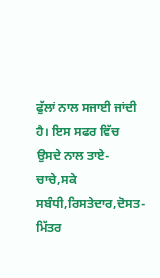ਫੁੱਲਾਂ ਨਾਲ ਸਜਾਈ ਜਾਂਦੀ ਹੈ। ਇਸ ਸਫਰ ਵਿੱਚ ਉਸਦੇ ਨਾਲ ਤਾਏ-ਚਾਚੇ,ਸਕੇ ਸਬੰਧੀ,ਰਿਸਤੇਦਾਰ,ਦੋਸਤ-ਮਿੱਤਰ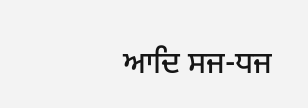ਆਦਿ ਸਜ-ਧਜ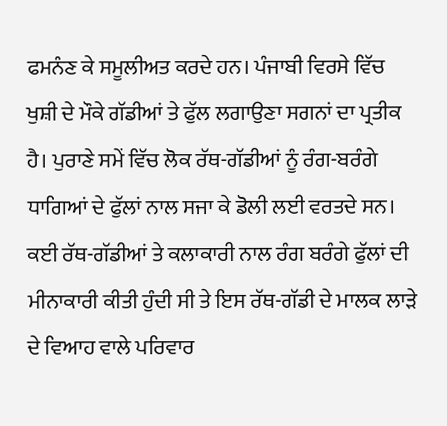ਫਮਨੰਣ ਕੇ ਸਮੂਲੀਅਤ ਕਰਦੇ ਹਨ। ਪੰਜਾਬੀ ਵਿਰਸੇ ਵਿੱਚ ਖੁਸ਼ੀ ਦੇ ਮੌਕੇ ਗੱਡੀਆਂ ਤੇ ਫੁੱਲ ਲਗਾਉਣਾ ਸਗਨਾਂ ਦਾ ਪ੍ਰਤੀਕ ਹੈ। ਪੁਰਾਣੇ ਸਮੇਂ ਵਿੱਚ ਲੋਕ ਰੱਥ-ਗੱਡੀਆਂ ਨੂੰ ਰੰਗ-ਬਰੰਗੇ ਧਾਗਿਆਂ ਦੇ ਫੁੱਲਾਂ ਨਾਲ ਸਜਾ ਕੇ ਡੋਲੀ ਲਈ ਵਰਤਦੇ ਸਨ। ਕਈ ਰੱਥ-ਗੱਡੀਆਂ ਤੇ ਕਲਾਕਾਰੀ ਨਾਲ ਰੰਗ ਬਰੰਗੇ ਫੁੱਲਾਂ ਦੀ ਮੀਨਾਕਾਰੀ ਕੀਤੀ ਹੁੰਦੀ ਸੀ ਤੇ ਇਸ ਰੱਥ-ਗੱਡੀ ਦੇ ਮਾਲਕ ਲਾੜੇ ਦੇ ਵਿਆਹ ਵਾਲੇ ਪਰਿਵਾਰ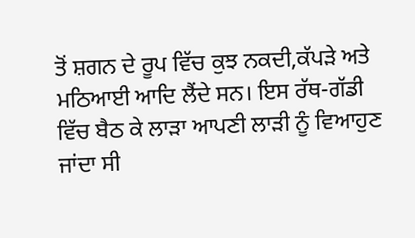ਤੋਂ ਸ਼ਗਨ ਦੇ ਰੂਪ ਵਿੱਚ ਕੁਝ ਨਕਦੀ,ਕੱਪੜੇ ਅਤੇ ਮਠਿਆਈ ਆਦਿ ਲੈਂਦੇ ਸਨ। ਇਸ ਰੱਥ-ਗੱਡੀ ਵਿੱਚ ਬੈਠ ਕੇ ਲਾੜਾ ਆਪਣੀ ਲਾੜੀ ਨੂੰ ਵਿਆਹੁਣ ਜਾਂਦਾ ਸੀ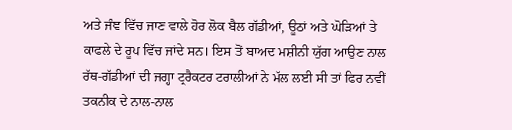ਅਤੇ ਜੰਞ ਵਿੱਚ ਜਾਣ ਵਾਲੇ ਹੋਰ ਲੋਕ ਬੈਲ ਗੱਡੀਆਂ, ਊਠਾਂ ਅਤੇ ਘੋੜਿਆਂ ਤੇ ਕਾਫਲੇ ਦੇ ਰੂਪ ਵਿੱਚ ਜਾਂਦੇ ਸਨ। ਇਸ ਤੋਂ ਬਾਅਦ ਮਸ਼ੀਨੀ ਯੁੱਗ ਆਉਣ ਨਾਲ ਰੱਥ-ਗੱਡੀਆਂ ਦੀ ਜਗ੍ਹਾ ਟ੍ਰਰੈਕਟਰ ਟਰਾਲੀਆਂ ਨੇ ਮੱਲ ਲਈ ਸੀ ਤਾਂ ਫਿਰ ਨਵੀਂ ਤਕਨੀਕ ਦੇ ਨਾਲ-ਨਾਲ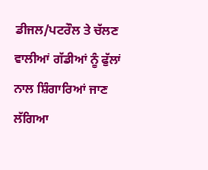ਡੀਜਲ/ਪਟਰੌਲ ਤੇ ਚੱਲਣ ਵਾਲੀਆਂ ਗੱਡੀਆਂ ਨੂੰ ਫੁੱਲਾਂ ਨਾਲ ਸ਼ਿੰਗਾਰਿਆਂ ਜਾਣ ਲੱਗਿਆ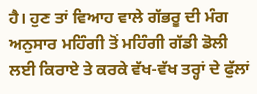ਹੈ। ਹੁਣ ਤਾਂ ਵਿਆਹ ਵਾਲੇ ਗੱਭਰੂ ਦੀ ਮੰਗ ਅਨੁਸਾਰ ਮਹਿੰਗੀ ਤੋਂ ਮਹਿੰਗੀ ਗੱਡੀ ਡੋਲੀ ਲਈ ਕਿਰਾਏ ਤੇ ਕਰਕੇ ਵੱਖ-ਵੱਖ ਤਰ੍ਹਾਂ ਦੇ ਫੁੱਲਾਂ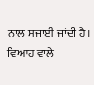ਨਾਲ ਸਜਾਈ ਜਾਂਦੀ ਹੈ। ਵਿਆਹ ਵਾਲੇ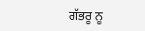ਗੱਭਰੂ ਨੂ